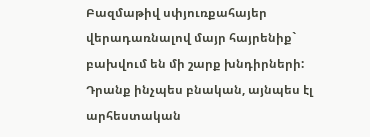Բազմաթիվ սփյուռքահայեր վերադառնալով մայր հայրենիք` բախվում են մի շարք խնդիրների: Դրանք ինչպես բնական, այնպես էլ արհեստական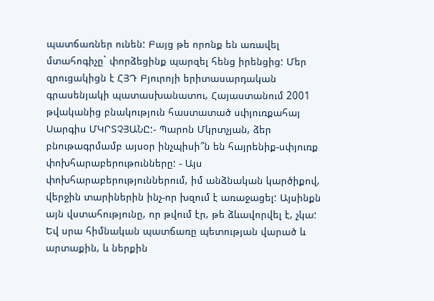պատճառներ ունեն: Բայց թե որոնք են առավել մտահոգիչը` փորձեցինք պարզել հենց իրենցից: Մեր զրուցակիցն է ՀՅԴ Բյուրոյի երիտասարդական գրասենյակի պատասխանատու, Հայաստանում 2001 թվականից բնակություն հաստատած սփյուռքահայ Սարգիս ՄԿՐՏՉՅԱՆԸ:- Պարոն Մկրտչյան, ձեր բնութագրմամբ այսօր ինչպիսի՞ն են հայրենիք-սփյուռք փոխհարաբերութունները: - Այս փոխհարաբերություններում, իմ անձնական կարծիքով, վերջին տարիներին ինչ-որ խզում է առաջացել: Այսինքն այն վստահությունը, որ թվում էր, թե ձևավորվել է, չկա: Եվ սրա հիմնական պատճառը պետության վարած և արտաքին, և ներքին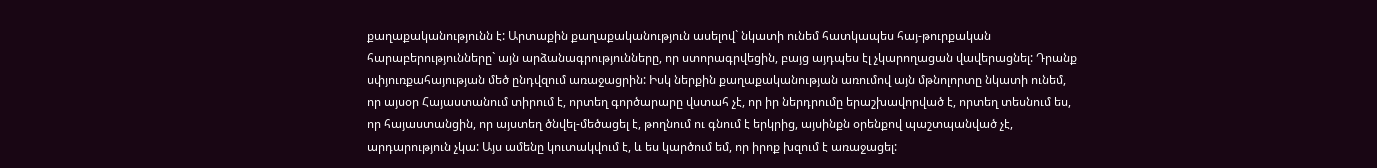քաղաքականությունն է: Արտաքին քաղաքականություն ասելով` նկատի ունեմ հատկապես հայ-թուրքական հարաբերությունները` այն արձանագրությունները, որ ստորագրվեցին, բայց այդպես էլ չկարողացան վավերացնել: Դրանք սփյուռքահայության մեծ ընդվզում առաջացրին: Իսկ ներքին քաղաքականության առումով այն մթնոլորտը նկատի ունեմ, որ այսօր Հայաստանում տիրում է, որտեղ գործարարը վստահ չէ, որ իր ներդրումը երաշխավորված է, որտեղ տեսնում ես, որ հայաստանցին, որ այստեղ ծնվել-մեծացել է, թողնում ու գնում է երկրից, այսինքն օրենքով պաշտպանված չէ, արդարություն չկա: Այս ամենը կուտակվում է, և ես կարծում եմ, որ իրոք խզում է առաջացել: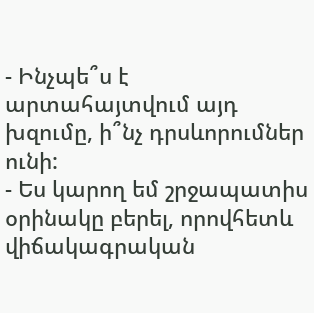- Ինչպե՞ս է արտահայտվում այդ խզումը, ի՞նչ դրսևորումներ ունի:
- Ես կարող եմ շրջապատիս օրինակը բերել, որովհետև վիճակագրական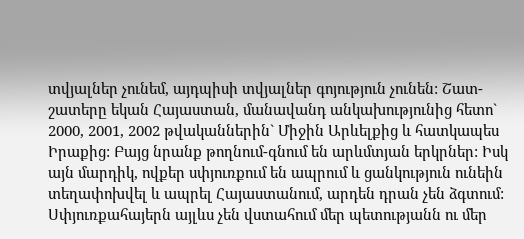տվյալներ չունեմ, այդպիսի տվյալներ գոյություն չունեն: Շատ-շատերը եկան Հայաստան, մանավանդ անկախությունից հետո` 2000, 2001, 2002 թվականներին` Միջին Արևելքից և հատկապես Իրաքից: Բայց նրանք թողնում-գնում են արևմտյան երկրներ: Իսկ այն մարդիկ, ովքեր սփյուռքում են ապրում և ցանկություն ունեին տեղափոխվել և ապրել Հայաստանում, արդեն դրան չեն ձգտում: Սփյուռքահայերն այլևս չեն վստահում մեր պետությանն ու մեր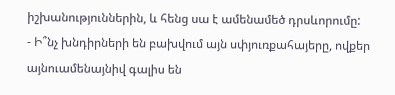իշխանություններին, և հենց սա է ամենամեծ դրսևորումը:
- Ի՞նչ խնդիրների են բախվում այն սփյուռքահայերը, ովքեր այնուամենայնիվ գալիս են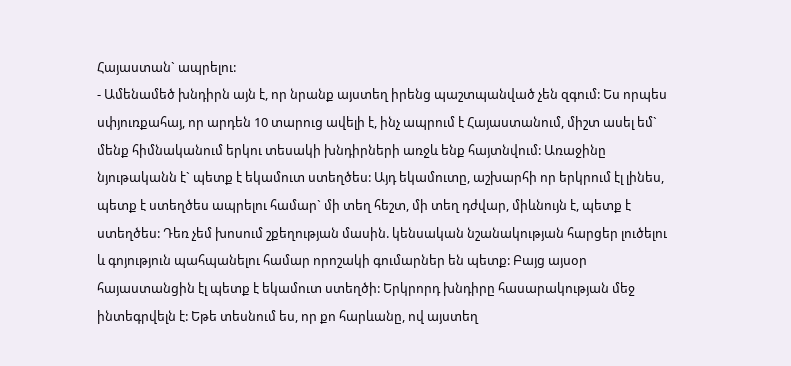Հայաստան` ապրելու:
- Ամենամեծ խնդիրն այն է, որ նրանք այստեղ իրենց պաշտպանված չեն զգում: Ես որպես սփյուռքահայ, որ արդեն 10 տարուց ավելի է, ինչ ապրում է Հայաստանում, միշտ ասել եմ` մենք հիմնականում երկու տեսակի խնդիրների առջև ենք հայտնվում: Առաջինը նյութականն է` պետք է եկամուտ ստեղծես: Այդ եկամուտը, աշխարհի որ երկրում էլ լինես, պետք է ստեղծես ապրելու համար` մի տեղ հեշտ, մի տեղ դժվար, միևնույն է, պետք է ստեղծես: Դեռ չեմ խոսում շքեղության մասին. կենսական նշանակության հարցեր լուծելու և գոյություն պահպանելու համար որոշակի գումարներ են պետք: Բայց այսօր հայաստանցին էլ պետք է եկամուտ ստեղծի: Երկրորդ խնդիրը հասարակության մեջ ինտեգրվելն է: Եթե տեսնում ես, որ քո հարևանը, ով այստեղ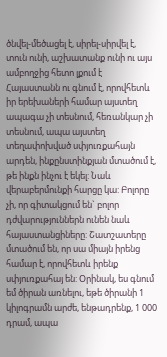ծնվել-մեծացել է, սիրել-սիրվել է, տուն ունի, աշխատանք ունի ու այս ամբողջից հետո լքում է Հայաստանն ու գնում է, որովհետև իր երեխաների համար այստեղ ապագա չի տեսնում, հեռանկար չի տեսնում, ապա այստեղ տեղափոխված սփյուռքահայն արդեն, ինքընստինքյան մտածում է, թե ինքն ինչու է եկել: Նաև վերաբերմունքի հարցը կա: Բոլորը չի, որ գիտակցում են` բոլոր դժվարություններն ունեն նաև հայաստանցիները: Շատշատերը մտածում են, որ սա միայն իրենց համար է, որովհետև իրենք սփյուռքահայ են: Օրինակ, ես գնում եմ ծիրան առնելու, եթե ծիրանի 1 կիլոգրամն արժե, ենթադրենք, 1 000 դրամ, ապա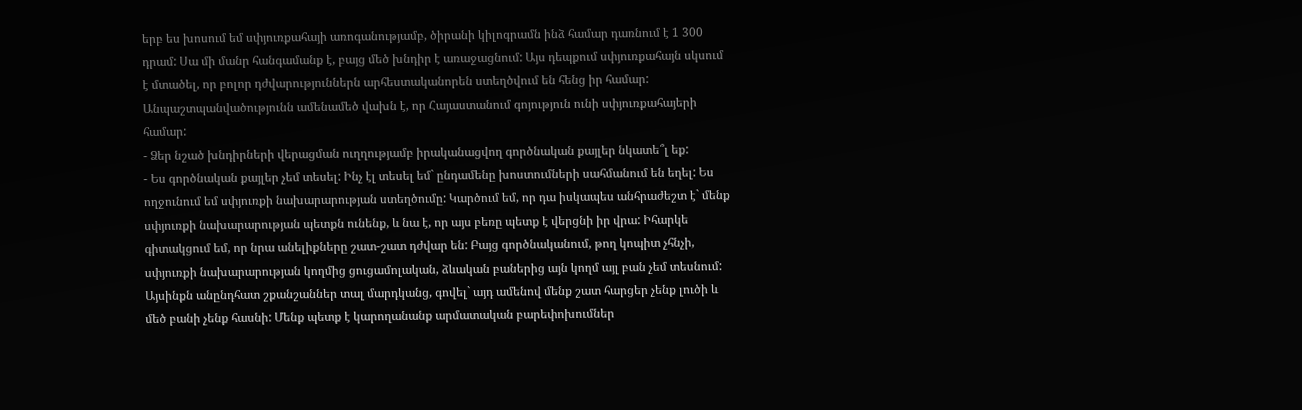երբ ես խոսում եմ սփյուռքահայի առոգանությամբ, ծիրանի կիլոգրամն ինձ համար դառնում է 1 300 դրամ: Սա մի մանր հանգամանք է, բայց մեծ խնդիր է առաջացնում: Այս դեպքում սփյուռքահայն սկսում է մտածել, որ բոլոր դժվարություններն արհեստականորեն ստեղծվում են հենց իր համար: Անպաշտպանվածությունն ամենամեծ վախն է, որ Հայաստանում գոյություն ունի սփյուռքահայերի համար:
- Ձեր նշած խնդիրների վերացման ուղղությամբ իրականացվող գործնական քայլեր նկատե՞լ եք:
- Ես գործնական քայլեր չեմ տեսել: Ինչ էլ տեսել եմ` ընդամենը խոստումների սահմանում են եղել: Ես ողջունում եմ սփյուռքի նախարարության ստեղծումը: Կարծում եմ, որ դա իսկապես անհրաժեշտ է` մենք սփյուռքի նախարարության պետքն ունենք, և նա է, որ այս բեռը պետք է վերցնի իր վրա: Իհարկե գիտակցում եմ, որ նրա անելիքները շատ-շատ դժվար են: Բայց գործնականում, թող կոպիտ չհնչի, սփյուռքի նախարարության կողմից ցուցամոլական, ձևական բաներից այն կողմ այլ բան չեմ տեսնում: Այսինքն անընդհատ շքանշաններ տալ մարդկանց, գովել` այդ ամենով մենք շատ հարցեր չենք լուծի և մեծ բանի չենք հասնի: Մենք պետք է կարողանանք արմատական բարեփոխումներ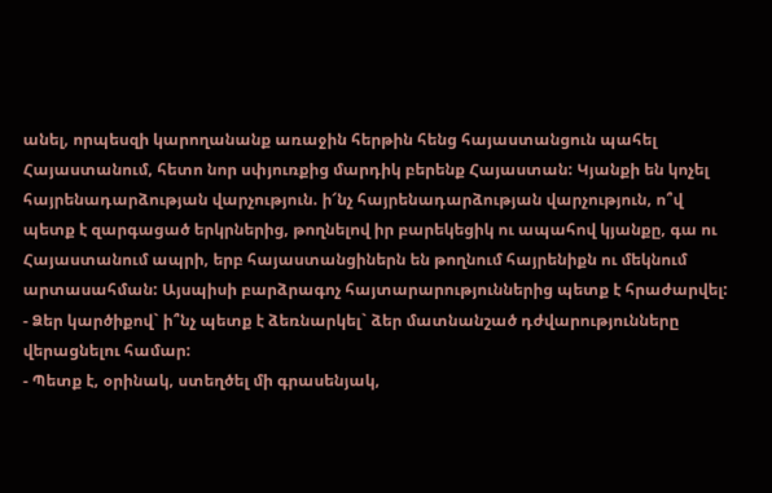անել, որպեսզի կարողանանք առաջին հերթին հենց հայաստանցուն պահել Հայաստանում, հետո նոր սփյուռքից մարդիկ բերենք Հայաստան: Կյանքի են կոչել հայրենադարձության վարչություն. ի՜նչ հայրենադարձության վարչություն, ո՞վ պետք է զարգացած երկրներից, թողնելով իր բարեկեցիկ ու ապահով կյանքը, գա ու Հայաստանում ապրի, երբ հայաստանցիներն են թողնում հայրենիքն ու մեկնում արտասահման: Այսպիսի բարձրագոչ հայտարարություններից պետք է հրաժարվել:
- Ձեր կարծիքով` ի՞նչ պետք է ձեռնարկել` ձեր մատնանշած դժվարությունները վերացնելու համար:
- Պետք է, օրինակ, ստեղծել մի գրասենյակ,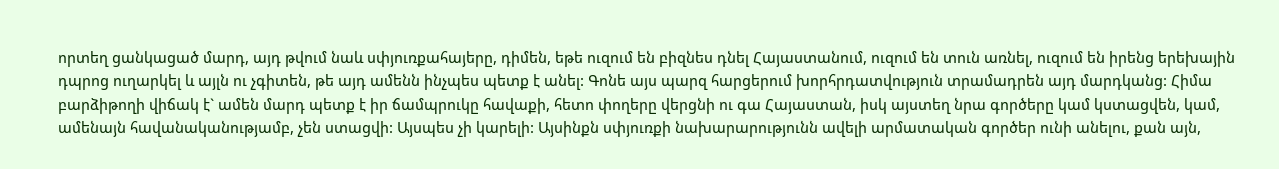որտեղ ցանկացած մարդ, այդ թվում նաև սփյուռքահայերը, դիմեն, եթե ուզում են բիզնես դնել Հայաստանում, ուզում են տուն առնել, ուզում են իրենց երեխային դպրոց ուղարկել և այլն ու չգիտեն, թե այդ ամենն ինչպես պետք է անել: Գոնե այս պարզ հարցերում խորհրդատվություն տրամադրեն այդ մարդկանց: Հիմա բարձիթողի վիճակ է` ամեն մարդ պետք է իր ճամպրուկը հավաքի, հետո փողերը վերցնի ու գա Հայաստան, իսկ այստեղ նրա գործերը կամ կստացվեն, կամ, ամենայն հավանականությամբ, չեն ստացվի: Այսպես չի կարելի: Այսինքն սփյուռքի նախարարությունն ավելի արմատական գործեր ունի անելու, քան այն,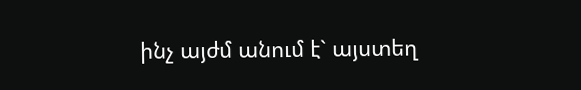ինչ այժմ անում է` այստեղ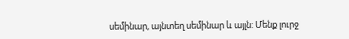սեմինար, այնտեղ սեմինար և այլն: Մենք լուրջ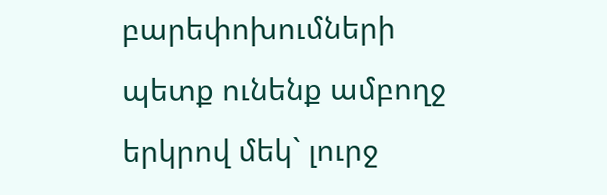բարեփոխումների պետք ունենք ամբողջ երկրով մեկ` լուրջ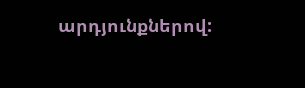արդյունքներով: